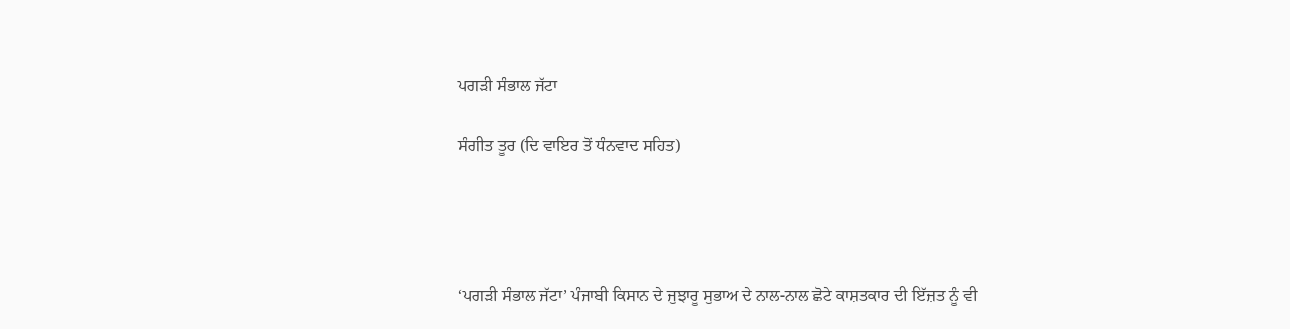ਪਗੜੀ ਸੰਭਾਲ ਜੱਟਾ

ਸੰਗੀਤ ਤੂਰ (ਦਿ ਵਾਇਰ ਤੋਂ ਧੰਨਵਾਦ ਸਹਿਤ)




‘ਪਗੜੀ ਸੰਭਾਲ ਜੱਟਾ’ ਪੰਜਾਬੀ ਕਿਸਾਨ ਦੇ ਜੁਝਾਰੂ ਸੁਭਾਅ ਦੇ ਨਾਲ-ਨਾਲ ਛੋਟੇ ਕਾਸ਼ਤਕਾਰ ਦੀ ਇੱਜ਼ਤ ਨੂੰ ਵੀ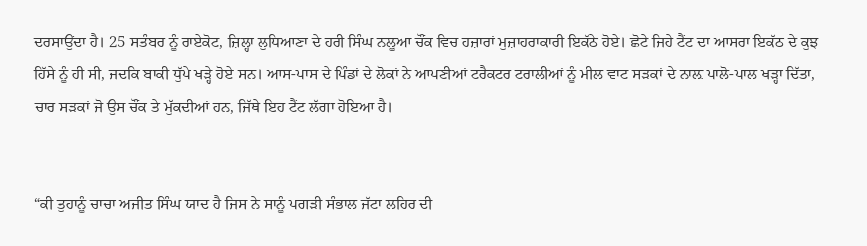ਦਰਸਾਉਂਦਾ ਹੈ। 25 ਸਤੰਬਰ ਨੂੰ ਰਾਏਕੋਟ, ਜ਼ਿਲ੍ਹਾ ਲੁਧਿਆਣਾ ਦੇ ਹਰੀ ਸਿੰਘ ਨਲੂਆ ਚੌਂਕ ਵਿਚ ਹਜ਼ਾਰਾਂ ਮੁਜ਼ਾਹਰਾਕਾਰੀ ਇਕੱਠੇ ਹੋਏ। ਛੋਟੇ ਜਿਹੇ ਟੈਂਟ ਦਾ ਆਸਰਾ ਇਕੱਠ ਦੇ ਕੁਝ ਹਿੱਸੇ ਨੂੰ ਹੀ ਸੀ, ਜਦਕਿ ਬਾਕੀ ਧੁੱਪੇ ਖੜ੍ਹੇ ਹੋਏ ਸਨ। ਆਸ-ਪਾਸ ਦੇ ਪਿੰਡਾਂ ਦੇ ਲੋਕਾਂ ਨੇ ਆਪਣੀਆਂ ਟਰੈਕਟਰ ਟਰਾਲੀਆਂ ਨੂੰ ਮੀਲ ਵਾਟ ਸੜਕਾਂ ਦੇ ਨਾਲ਼ ਪਾਲੋ-ਪਾਲ ਖੜ੍ਹਾ ਦਿੱਤਾ, ਚਾਰ ਸੜਕਾਂ ਜੋ ਉਸ ਚੌਂਕ ਤੇ ਮੁੱਕਦੀਆਂ ਹਨ, ਜਿੱਥੇ ਇਹ ਟੈਂਟ ਲੱਗਾ ਹੋਇਆ ਹੈ।


“ਕੀ ਤੁਹਾਨੂੰ ਚਾਚਾ ਅਜੀਤ ਸਿੰਘ ਯਾਦ ਹੈ ਜਿਸ ਨੇ ਸਾਨੂੰ ਪਗੜੀ ਸੰਭਾਲ ਜੱਟਾ ਲਹਿਰ ਦੀ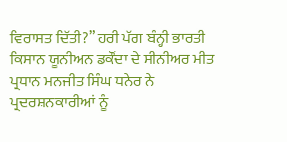ਵਿਰਾਸਤ ਦਿੱਤੀ?” ਹਰੀ ਪੱਗ ਬੰਨ੍ਹੀ ਭਾਰਤੀ ਕਿਸਾਨ ਯੂਨੀਅਨ ਡਕੌਂਦਾ ਦੇ ਸੀਨੀਅਰ ਮੀਤ ਪ੍ਰਧਾਨ ਮਨਜੀਤ ਸਿੰਘ ਧਨੇਰ ਨੇ ਪ੍ਰਦਰਸ਼ਨਕਾਰੀਆਂ ਨੂੰ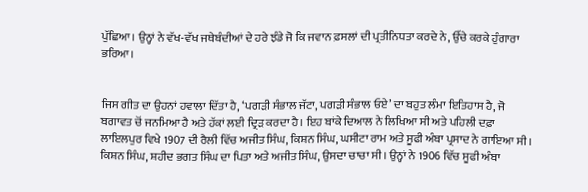ਪੁੱਛਿਆ। ਉਨ੍ਹਾਂ ਨੇ ਵੱਖ-ਵੱਖ ਜਥੇਬੰਦੀਆਂ ਦੇ ਹਰੇ ਝੰਡੇ ਜੋ ਕਿ ਜਵਾਨ ਫ਼ਸਲਾਂ ਦੀ ਪ੍ਰਤੀਨਿਧਤਾ ਕਰਦੇ ਨੇ, ਉੱਚੇ ਕਰਕੇ ਹੁੰਗਾਰਾ ਭਰਿਆ।


ਜਿਸ ਗੀਤ ਦਾ ਉਹਨਾਂ ਹਵਾਲਾ ਦਿੱਤਾ ਹੈ, ‘ਪਗੜੀ ਸੰਭਾਲ ਜੱਟਾ, ਪਗੜੀ ਸੰਭਾਲ ਓਏ’ ਦਾ ਬਹੁਤ ਲੰਮਾ ਇਤਿਹਾਸ ਹੈ, ਜੋ ਬਗਾਵਤ ਚੋਂ ਜਨਮਿਆ ਹੈ ਅਤੇ ਹੱਕਾਂ ਲਈ ਦ੍ਰਿੜ ਕਰਦਾ ਹੈ। ਇਹ ਬਾਂਕੇ ਦਿਆਲ ਨੇ ਲਿਖਿਆ ਸੀ ਅਤੇ ਪਹਿਲੀ ਦਫ਼ਾ ਲਾਇਲਪੁਰ ਵਿਖੇ 1907 ਦੀ ਰੈਲੀ ਵਿੱਚ ਅਜੀਤ ਸਿੰਘ, ਕਿਸ਼ਨ ਸਿੰਘ, ਘਸੀਟਾ ਰਾਮ ਅਤੇ ਸੂਫੀ ਅੰਬਾ ਪ੍ਰਸਾਦ ਨੇ ਗਾਇਆ ਸੀ। ਕਿਸ਼ਨ ਸਿੰਘ, ਸ਼ਹੀਦ ਭਗਤ ਸਿੰਘ ਦਾ ਪਿਤਾ ਅਤੇ ਅਜੀਤ ਸਿੰਘ, ਉਸਦਾ ਚਾਚਾ ਸੀ। ਉਨ੍ਹਾਂ ਨੇ 1906 ਵਿੱਚ ਸੂਫੀ ਅੰਬਾ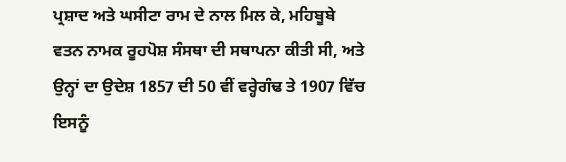ਪ੍ਰਸ਼ਾਦ ਅਤੇ ਘਸੀਟਾ ਰਾਮ ਦੇ ਨਾਲ ਮਿਲ ਕੇ, ਮਹਿਬੂਬੇ ਵਤਨ ਨਾਮਕ ਰੂਹਪੋਸ਼ ਸੰਸਥਾ ਦੀ ਸਥਾਪਨਾ ਕੀਤੀ ਸੀ, ਅਤੇ ਉਨ੍ਹਾਂ ਦਾ ਉਦੇਸ਼ 1857 ਦੀ 50 ਵੀਂ ਵਰ੍ਹੇਗੰਢ ਤੇ 1907 ਵਿੱਚ ਇਸਨੂੰ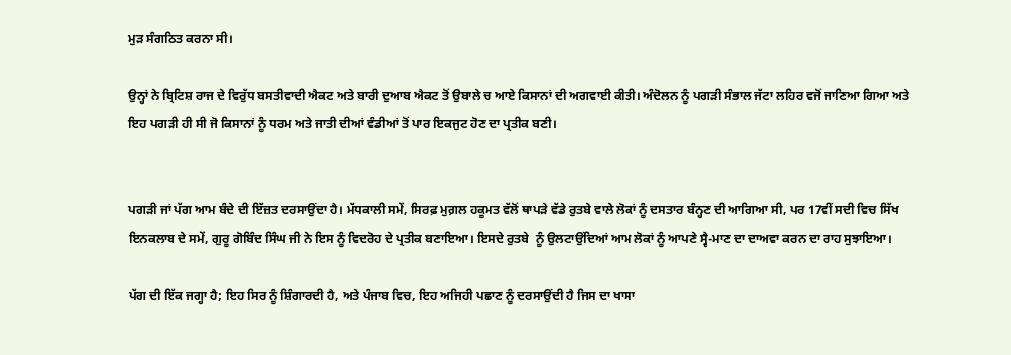ਮੁੜ ਸੰਗਠਿਤ ਕਰਨਾ ਸੀ।

ਉਨ੍ਹਾਂ ਨੇ ਬ੍ਰਿਟਿਸ਼ ਰਾਜ ਦੇ ਵਿਰੁੱਧ ਬਸਤੀਵਾਦੀ ਐਕਟ ਅਤੇ ਬਾਰੀ ਦੁਆਬ ਐਕਟ ਤੋਂ ਉਬਾਲੇ ਚ ਆਏ ਕਿਸਾਨਾਂ ਦੀ ਅਗਵਾਈ ਕੀਤੀ। ਅੰਦੋਲਨ ਨੂੰ ਪਗੜੀ ਸੰਭਾਲ ਜੱਟਾ ਲਹਿਰ ਵਜੋਂ ਜਾਣਿਆ ਗਿਆ ਅਤੇ ਇਹ ਪਗੜੀ ਹੀ ਸੀ ਜੋ ਕਿਸਾਨਾਂ ਨੂੰ ਧਰਮ ਅਤੇ ਜਾਤੀ ਦੀਆਂ ਵੰਡੀਆਂ ਤੋਂ ਪਾਰ ਇਕਜੁਟ ਹੋਣ ਦਾ ਪ੍ਰਤੀਕ ਬਣੀ।


ਪਗੜੀ ਜਾਂ ਪੱਗ ਆਮ ਬੰਦੇ ਦੀ ਇੱਜ਼ਤ ਦਰਸਾਉਂਦਾ ਹੈ। ਮੱਧਕਾਲੀ ਸਮੇਂ, ਸਿਰਫ਼ ਮੁਗ਼ਲ ਹਕੂਮਤ ਵੱਲੋਂ ਥਾਪੜੇ ਵੱਡੇ ਰੁਤਬੇ ਵਾਲੇ ਲੋਕਾਂ ਨੂੰ ਦਸਤਾਰ ਬੰਨ੍ਹਣ ਦੀ ਆਗਿਆ ਸੀ, ਪਰ 17ਵੀਂ ਸਦੀ ਵਿਚ ਸਿੱਖ ਇਨਕਲਾਬ ਦੇ ਸਮੇਂ, ਗੁਰੂ ਗੋਬਿੰਦ ਸਿੰਘ ਜੀ ਨੇ ਇਸ ਨੂੰ ਵਿਦਰੋਹ ਦੇ ਪ੍ਰਤੀਕ ਬਣਾਇਆ। ਇਸਦੇ ਰੁਤਬੇ  ਨੂੰ ਉਲਟਾਉਂਦਿਆਂ ਆਮ ਲੋਕਾਂ ਨੂੰ ਆਪਣੇ ਸ੍ਵੈ-ਮਾਣ ਦਾ ਦਾਅਵਾ ਕਰਨ ਦਾ ਰਾਹ ਸੁਝਾਇਆ।

ਪੱਗ ਦੀ ਇੱਕ ਜਗ੍ਹਾ ਹੈ; ਇਹ ਸਿਰ ਨੂੰ ਸ਼ਿੰਗਾਰਦੀ ਹੈ, ਅਤੇ ਪੰਜਾਬ ਵਿਚ, ਇਹ ਅਜਿਹੀ ਪਛਾਣ ਨੂੰ ਦਰਸਾਉਂਦੀ ਹੈ ਜਿਸ ਦਾ ਖਾਸਾ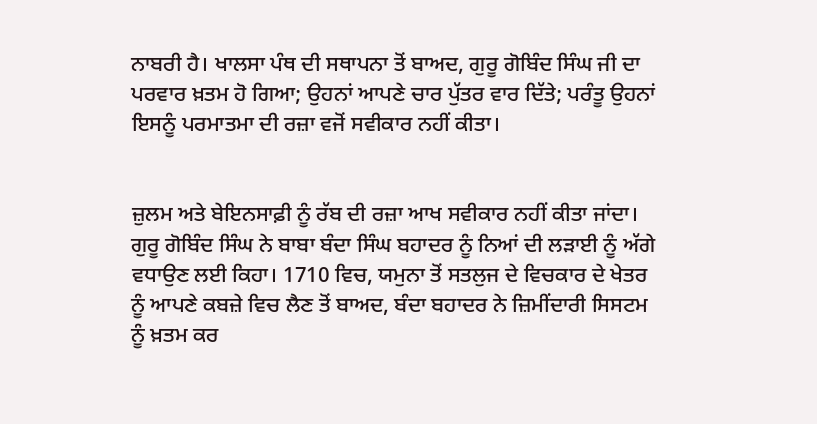ਨਾਬਰੀ ਹੈ। ਖਾਲਸਾ ਪੰਥ ਦੀ ਸਥਾਪਨਾ ਤੋਂ ਬਾਅਦ, ਗੁਰੂ ਗੋਬਿੰਦ ਸਿੰਘ ਜੀ ਦਾ ਪਰਵਾਰ ਖ਼ਤਮ ਹੋ ਗਿਆ; ਉਹਨਾਂ ਆਪਣੇ ਚਾਰ ਪੁੱਤਰ ਵਾਰ ਦਿੱਤੇ; ਪਰੰਤੂ ਉਹਨਾਂ ਇਸਨੂੰ ਪਰਮਾਤਮਾ ਦੀ ਰਜ਼ਾ ਵਜੋਂ ਸਵੀਕਾਰ ਨਹੀਂ ਕੀਤਾ।


ਜ਼ੁਲਮ ਅਤੇ ਬੇਇਨਸਾਫ਼ੀ ਨੂੰ ਰੱਬ ਦੀ ਰਜ਼ਾ ਆਖ ਸਵੀਕਾਰ ਨਹੀਂ ਕੀਤਾ ਜਾਂਦਾ। ਗੁਰੂ ਗੋਬਿੰਦ ਸਿੰਘ ਨੇ ਬਾਬਾ ਬੰਦਾ ਸਿੰਘ ਬਹਾਦਰ ਨੂੰ ਨਿਆਂ ਦੀ ਲੜਾਈ ਨੂੰ ਅੱਗੇ ਵਧਾਉਣ ਲਈ ਕਿਹਾ। 1710 ਵਿਚ, ਯਮੁਨਾ ਤੋਂ ਸਤਲੁਜ ਦੇ ਵਿਚਕਾਰ ਦੇ ਖੇਤਰ ਨੂੰ ਆਪਣੇ ਕਬਜ਼ੇ ਵਿਚ ਲੈਣ ਤੋਂ ਬਾਅਦ, ਬੰਦਾ ਬਹਾਦਰ ਨੇ ਜ਼ਿਮੀਂਦਾਰੀ ਸਿਸਟਮ ਨੂੰ ਖ਼ਤਮ ਕਰ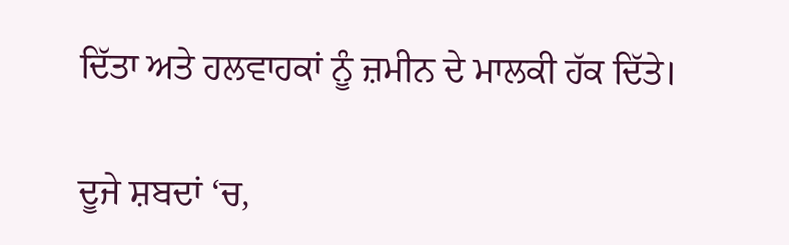ਦਿੱਤਾ ਅਤੇ ਹਲਵਾਹਕਾਂ ਨੂੰ ਜ਼ਮੀਨ ਦੇ ਮਾਲਕੀ ਹੱਕ ਦਿੱਤੇ।

ਦੂਜੇ ਸ਼ਬਦਾਂ ‘ਚ,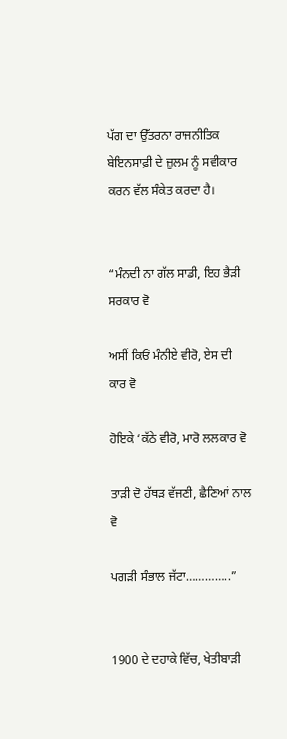ਪੱਗ ਦਾ ਉੱਤਰਨਾ ਰਾਜਨੀਤਿਕ ਬੇਇਨਸਾਫ਼ੀ ਦੇ ਜ਼ੁਲਮ ਨੂੰ ਸਵੀਕਾਰ ਕਰਨ ਵੱਲ ਸੰਕੇਤ ਕਰਦਾ ਹੈ।


“ਮੰਨਦੀ ਨਾ ਗੱਲ ਸਾਡੀ, ਇਹ ਭੈੜੀ ਸਰਕਾਰ ਵੋ

ਅਸੀਂ ਕਿਓਂ ਮੰਨੀਏ ਵੀਰੋ, ਏਸ ਦੀ ਕਾਰ ਵੋ

ਹੋਇਕੇ ‘ਕੱਠੇ ਵੀਰੋ, ਮਾਰੋ ਲਲਕਾਰ ਵੋ

ਤਾੜੀ ਦੋ ਹੱਥੜ ਵੱਜਣੀ, ਛੈਣਿਆਂ ਨਾਲ ਵੋ

ਪਗੜੀ ਸੰਭਾਲ ਜੱਟਾ…………..”


1900 ਦੇ ਦਹਾਕੇ ਵਿੱਚ, ਖੇਤੀਬਾੜੀ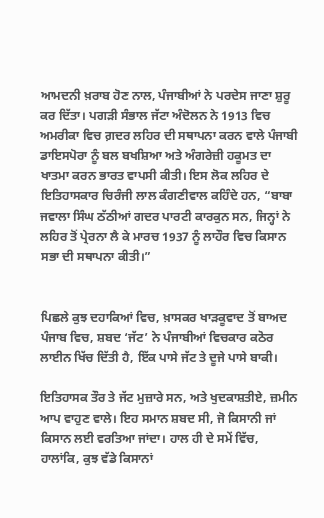ਆਮਦਨੀ ਖ਼ਰਾਬ ਹੋਣ ਨਾਲ, ਪੰਜਾਬੀਆਂ ਨੇ ਪਰਦੇਸ ਜਾਣਾ ਸ਼ੁਰੂ ਕਰ ਦਿੱਤਾ। ਪਗੜੀ ਸੰਭਾਲ ਜੱਟਾ ਅੰਦੋਲਨ ਨੇ 1913 ਵਿਚ ਅਮਰੀਕਾ ਵਿਚ ਗ਼ਦਰ ਲਹਿਰ ਦੀ ਸਥਾਪਨਾ ਕਰਨ ਵਾਲੇ ਪੰਜਾਬੀ ਡਾਇਸਪੋਰਾ ਨੂੰ ਬਲ ਬਖਸ਼ਿਆ ਅਤੇ ਅੰਗਰੇਜ਼ੀ ਹਕੂਮਤ ਦਾ ਖਾਤਮਾ ਕਰਨ ਭਾਰਤ ਵਾਪਸੀ ਕੀਤੀ। ਇਸ ਲੋਕ ਲਹਿਰ ਦੇ ਇਤਿਹਾਸਕਾਰ ਚਿਰੰਜੀ ਲਾਲ ਕੰਗਣੀਵਾਲ ਕਹਿੰਦੇ ਹਨ, “ਬਾਬਾ ਜਵਾਲਾ ਸਿੰਘ ਠੱਠੀਆਂ ਗਦਰ ਪਾਰਟੀ ਕਾਰਕੁਨ ਸਨ, ਜਿਨ੍ਹਾਂ ਨੇ ਲਹਿਰ ਤੋਂ ਪ੍ਰੇਰਨਾ ਲੈ ਕੇ ਮਾਰਚ 1937 ਨੂੰ ਲਾਹੌਰ ਵਿਚ ਕਿਸਾਨ ਸਭਾ ਦੀ ਸਥਾਪਨਾ ਕੀਤੀ।”


ਪਿਛਲੇ ਕੁਝ ਦਹਾਕਿਆਂ ਵਿਚ, ਖ਼ਾਸਕਰ ਖਾੜਕੂਵਾਦ ਤੋਂ ਬਾਅਦ ਪੰਜਾਬ ਵਿਚ, ਸ਼ਬਦ ‘ਜੱਟ’ ਨੇ ਪੰਜਾਬੀਆਂ ਵਿਚਕਾਰ ਕਠੋਰ ਲਾਈਨ ਖਿੱਚ ਦਿੱਤੀ ਹੈ, ਇੱਕ ਪਾਸੇ ਜੱਟ ਤੇ ਦੂਜੇ ਪਾਸੇ ਬਾਕੀ।

ਇਤਿਹਾਸਕ ਤੌਰ ਤੇ ਜੱਟ ਮੁਜ਼ਾਰੇ ਸਨ, ਅਤੇ ਖੁਦਕਾਸ਼ਤੀਏ, ਜ਼ਮੀਨ ਆਪ ਵਾਹੁਣ ਵਾਲੇ। ਇਹ ਸਮਾਨ ਸ਼ਬਦ ਸੀ, ਜੋ ਕਿਸਾਨੀ ਜਾਂ ਕਿਸਾਨ ਲਈ ਵਰਤਿਆ ਜਾਂਦਾ। ਹਾਲ ਹੀ ਦੇ ਸਮੇਂ ਵਿੱਚ, ਹਾਲਾਂਕਿ, ਕੁਝ ਵੱਡੇ ਕਿਸਾਨਾਂ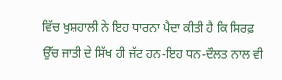ਵਿੱਚ ਖੁਸ਼ਹਾਲੀ ਨੇ ਇਹ ਧਾਰਨਾ ਪੈਦਾ ਕੀਤੀ ਹੈ ਕਿ ਸਿਰਫ਼ ਉੱਚ ਜਾਤੀ ਦੇ ਸਿੱਖ ਹੀ ਜੱਟ ਹਨ-ਇਹ ਧਨ-ਦੌਲਤ ਨਾਲ ਵੀ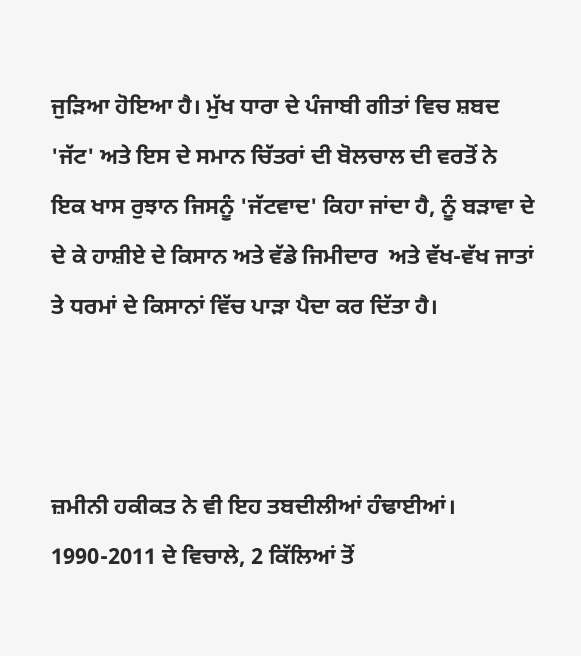ਜੁੜਿਆ ਹੋਇਆ ਹੈ। ਮੁੱਖ ਧਾਰਾ ਦੇ ਪੰਜਾਬੀ ਗੀਤਾਂ ਵਿਚ ਸ਼ਬਦ 'ਜੱਟ' ਅਤੇ ਇਸ ਦੇ ਸਮਾਨ ਚਿੱਤਰਾਂ ਦੀ ਬੋਲਚਾਲ ਦੀ ਵਰਤੋਂ ਨੇ ਇਕ ਖਾਸ ਰੁਝਾਨ ਜਿਸਨੂੰ 'ਜੱਟਵਾਦ' ਕਿਹਾ ਜਾਂਦਾ ਹੈ, ਨੂੰ ਬੜਾਵਾ ਦੇ ਦੇ ਕੇ ਹਾਸ਼ੀਏ ਦੇ ਕਿਸਾਨ ਅਤੇ ਵੱਡੇ ਜਿਮੀਦਾਰ  ਅਤੇ ਵੱਖ-ਵੱਖ ਜਾਤਾਂ ਤੇ ਧਰਮਾਂ ਦੇ ਕਿਸਾਨਾਂ ਵਿੱਚ ਪਾੜਾ ਪੈਦਾ ਕਰ ਦਿੱਤਾ ਹੈ।



ਜ਼ਮੀਨੀ ਹਕੀਕਤ ਨੇ ਵੀ ਇਹ ਤਬਦੀਲੀਆਂ ਹੰਢਾਈਆਂ। 1990-2011 ਦੇ ਵਿਚਾਲੇ, 2 ਕਿੱਲਿਆਂ ਤੋਂ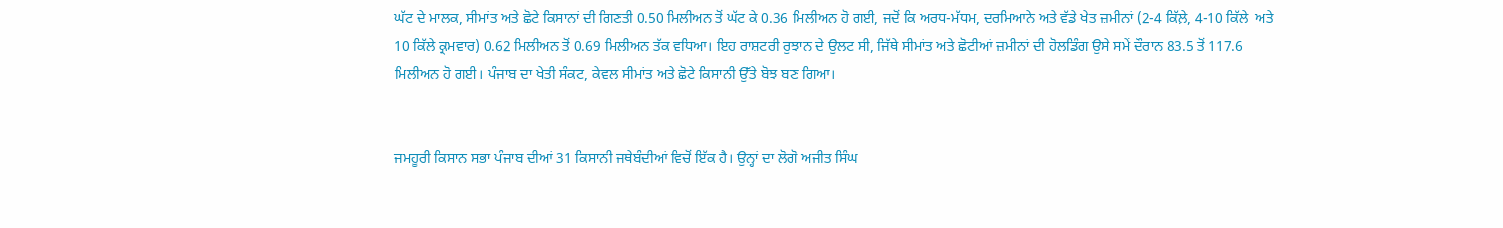ਘੱਟ ਦੇ ਮਾਲਕ, ਸੀਮਾਂਤ ਅਤੇ ਛੋਟੇ ਕਿਸਾਨਾਂ ਦੀ ਗਿਣਤੀ 0.50 ਮਿਲੀਅਨ ਤੋਂ ਘੱਟ ਕੇ 0.36 ਮਿਲੀਅਨ ਹੋ ਗਈ, ਜਦੋਂ ਕਿ ਅਰਧ-ਮੱਧਮ, ਦਰਮਿਆਨੇ ਅਤੇ ਵੱਡੇ ਖੇਤ ਜ਼ਮੀਨਾਂ (2-4 ਕਿੱਲ਼ੇ, 4-10 ਕਿੱਲੇ  ਅਤੇ 10 ਕਿੱਲੇ ਕ੍ਰਮਵਾਰ) 0.62 ਮਿਲੀਅਨ ਤੋਂ 0.69 ਮਿਲੀਅਨ ਤੱਕ ਵਧਿਆ। ਇਹ ਰਾਸ਼ਟਰੀ ਰੁਝਾਨ ਦੇ ਉਲਟ ਸੀ, ਜਿੱਥੇ ਸੀਮਾਂਤ ਅਤੇ ਛੋਟੀਆਂ ਜ਼ਮੀਨਾਂ ਦੀ ਹੋਲਡਿੰਗ ਉਸੇ ਸਮੇਂ ਦੌਰਾਨ 83.5 ਤੋਂ 117.6 ਮਿਲੀਅਨ ਹੋ ਗਈ। ਪੰਜਾਬ ਦਾ ਖੇਤੀ ਸੰਕਟ, ਕੇਵਲ ਸੀਮਾਂਤ ਅਤੇ ਛੋਟੇ ਕਿਸਾਨੀ ਉੱਤੇ ਬੋਝ ਬਣ ਗਿਆ।


ਜਮਹੂਰੀ ਕਿਸਾਨ ਸਭਾ ਪੰਜਾਬ ਦੀਆਂ 31 ਕਿਸਾਨੀ ਜਥੇਬੰਦੀਆਂ ਵਿਚੋਂ ਇੱਕ ਹੈ। ਉਨ੍ਹਾਂ ਦਾ ਲੋਗੋ ਅਜੀਤ ਸਿੰਘ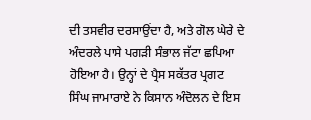ਦੀ ਤਸਵੀਰ ਦਰਸਾਉਂਦਾ ਹੈ, ਅਤੇ ਗੋਲ ਘੇਰੇ ਦੇ ਅੰਦਰਲੇ ਪਾਸੇ ਪਗੜੀ ਸੰਭਾਲ ਜੱਟਾ ਛਪਿਆ ਹੋਇਆ ਹੈ। ਉਨ੍ਹਾਂ ਦੇ ਪ੍ਰੈਸ ਸਕੱਤਰ ਪ੍ਰਗਟ ਸਿੰਘ ਜਾਮਾਰਾਏ ਨੇ ਕਿਸਾਨ ਅੰਦੋਲਨ ਦੇ ਇਸ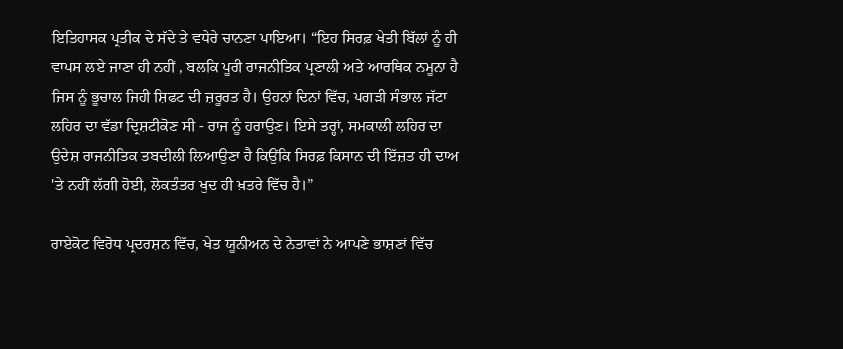ਇਤਿਹਾਸਕ ਪ੍ਰਤੀਕ ਦੇ ਸੱਦੇ ਤੇ ਵਧੇਰੇ ਚਾਨਣਾ ਪਾਇਆ। “ਇਹ ਸਿਰਫ਼ ਖੇਤੀ ਬਿੱਲਾਂ ਨੂੰ ਹੀ ਵਾਪਸ ਲਏ ਜਾਣਾ ਹੀ ਨਹੀਂ , ਬਲਕਿ ਪੂਰੀ ਰਾਜਨੀਤਿਕ ਪ੍ਰਣਾਲੀ ਅਤੇ ਆਰਥਿਕ ਨਮੂਨਾ ਹੈ ਜਿਸ ਨੂੰ ਭੂਚਾਲ ਜਿਹੀ ਸ਼ਿਫਟ ਦੀ ਜ਼ਰੂਰਤ ਹੈ। ਉਹਨਾਂ ਦਿਨਾਂ ਵਿੱਚ, ਪਗੜੀ ਸੰਭਾਲ ਜੱਟਾ ਲਹਿਰ ਦਾ ਵੱਡਾ ਦ੍ਰਿਸ਼ਟੀਕੋਣ ਸੀ - ਰਾਜ ਨੂੰ ਹਰਾਉਣ। ਇਸੇ ਤਰ੍ਹਾਂ, ਸਮਕਾਲੀ ਲਹਿਰ ਦਾ ਉਦੇਸ਼ ਰਾਜਨੀਤਿਕ ਤਬਦੀਲੀ ਲਿਆਉਣਾ ਹੈ ਕਿਉਂਕਿ ਸਿਰਫ਼ ਕਿਸਾਨ ਦੀ ਇੱਜ਼ਤ ਹੀ ਦਾਅ 'ਤੇ ਨਹੀਂ ਲੱਗੀ ਹੋਈ, ਲੋਕਤੰਤਰ ਖੁਦ ਹੀ ਖ਼ਤਰੇ ਵਿੱਚ ਹੈ।”

ਰਾਏਕੋਟ ਵਿਰੋਧ ਪ੍ਰਦਰਸ਼ਨ ਵਿੱਚ, ਖੇਤ ਯੂਨੀਅਨ ਦੇ ਨੇਤਾਵਾਂ ਨੇ ਆਪਣੇ ਭਾਸ਼ਣਾਂ ਵਿੱਚ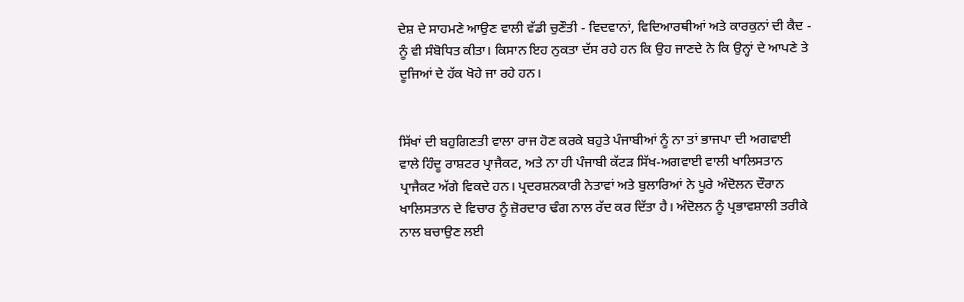ਦੇਸ਼ ਦੇ ਸਾਹਮਣੇ ਆਉਣ ਵਾਲੀ ਵੱਡੀ ਚੁਣੌਤੀ - ਵਿਦਵਾਨਾਂ, ਵਿਦਿਆਰਥੀਆਂ ਅਤੇ ਕਾਰਕੁਨਾਂ ਦੀ ਕੈਦ - ਨੂੰ ਵੀ ਸੰਬੋਧਿਤ ਕੀਤਾ। ਕਿਸਾਨ ਇਹ ਨੁਕਤਾ ਦੱਸ ਰਹੇ ਹਨ ਕਿ ਉਹ ਜਾਣਦੇ ਨੇ ਕਿ ਉਨ੍ਹਾਂ ਦੇ ਆਪਣੇ ਤੇ ਦੂਜਿਆਂ ਦੇ ਹੱਕ ਖੋਹੇ ਜਾ ਰਹੇ ਹਨ।


ਸਿੱਖਾਂ ਦੀ ਬਹੁਗਿਣਤੀ ਵਾਲਾ ਰਾਜ ਹੋਣ ਕਰਕੇ ਬਹੁਤੇ ਪੰਜਾਬੀਆਂ ਨੂੰ ਨਾ ਤਾਂ ਭਾਜਪਾ ਦੀ ਅਗਵਾਈ ਵਾਲੇ ਹਿੰਦੂ ਰਾਸ਼ਟਰ ਪ੍ਰਾਜੈਕਟ, ਅਤੇ ਨਾ ਹੀ ਪੰਜਾਬੀ ਕੱਟੜ ਸਿੱਖ-ਅਗਵਾਈ ਵਾਲੀ ਖਾਲਿਸਤਾਨ ਪ੍ਰਾਜੈਕਟ ਅੱਗੇ ਵਿਕਦੇ ਹਨ। ਪ੍ਰਦਰਸ਼ਨਕਾਰੀ ਨੇਤਾਵਾਂ ਅਤੇ ਬੁਲਾਰਿਆਂ ਨੇ ਪੂਰੇ ਅੰਦੋਲਨ ਦੌਰਾਨ ਖਾਲਿਸਤਾਨ ਦੇ ਵਿਚਾਰ ਨੂੰ ਜ਼ੋਰਦਾਰ ਢੰਗ ਨਾਲ ਰੱਦ ਕਰ ਦਿੱਤਾ ਹੈ। ਅੰਦੋਲਨ ਨੂੰ ਪ੍ਰਭਾਵਸ਼ਾਲੀ ਤਰੀਕੇ ਨਾਲ ਬਚਾਉਣ ਲਈ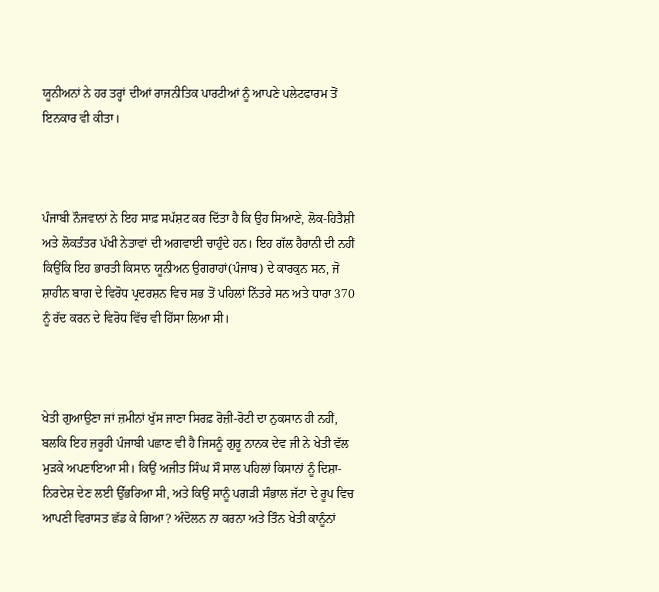ਯੂਨੀਅਨਾਂ ਨੇ ਹਰ ਤਰ੍ਹਾਂ ਦੀਆਂ ਰਾਜਨੀਤਿਕ ਪਾਰਟੀਆਂ ਨੂੰ ਆਪਣੇ ਪਲੇਟਫਾਰਮ ਤੋਂ ਇਨਕਾਰ ਵੀ ਕੀਤਾ।



ਪੰਜਾਬੀ ਨੌਜਵਾਨਾਂ ਨੇ ਇਹ ਸਾਫ਼ ਸਪੱਸ਼ਟ ਕਰ ਦਿੱਤਾ ਹੈ ਕਿ ਉਹ ਸਿਆਣੇ, ਲੋਕ-ਹਿਤੈਸ਼ੀ ਅਤੇ ਲੋਕਤੰਤਰ ਪੱਖੀ ਨੇਤਾਵਾਂ ਦੀ ਅਗਵਾਈ ਚਾਹੁੰਦੇ ਹਨ। ਇਹ ਗੱਲ ਹੈਰਾਨੀ ਦੀ ਨਹੀਂ ਕਿਉਂਕਿ ਇਹ ਭਾਰਤੀ ਕਿਸਾਨ ਯੂਨੀਅਨ ਉਗਰਾਹਾਂ(ਪੰਜਾਬ) ਦੇ ਕਾਰਕੁਨ ਸਨ, ਜੋ ਸ਼ਾਹੀਨ ਬਾਗ ਦੇ ਵਿਰੋਧ ਪ੍ਰਦਰਸ਼ਨ ਵਿਚ ਸਭ ਤੋਂ ਪਹਿਲਾਂ ਨਿੱਤਰੇ ਸਨ ਅਤੇ ਧਾਰਾ 370 ਨੂੰ ਰੱਦ ਕਰਨ ਦੇ ਵਿਰੋਧ ਵਿੱਚ ਵੀ ਹਿੱਸਾ ਲਿਆ ਸੀ।



ਖੇਤੀ ਗੁਆਉਣਾ ਜਾਂ ਜ਼ਮੀਨਾਂ ਖੁੱਸ ਜਾਣਾ ਸਿਰਫ਼ ਰੋਜ਼ੀ-ਰੋਟੀ ਦਾ ਨੁਕਸਾਨ ਹੀ ਨਹੀਂ, ਬਲਕਿ ਇਹ ਜ਼ਰੂਰੀ ਪੰਜਾਬੀ ਪਛਾਣ ਵੀ ਹੈ ਜਿਸਨੂੰ ਗੁਰੂ ਨਾਨਕ ਦੇਵ ਜੀ ਨੇ ਖੇਤੀ ਵੱਲ ਮੁੜਕੇ ਅਪਣਾਇਆ ਸੀ। ਕਿਉਂ ਅਜੀਤ ਸਿੰਘ ਸੌ ਸਾਲ ਪਹਿਲਾਂ ਕਿਸਾਨਾਂ ਨੂੰ ਦਿਸ਼ਾ-ਨਿਰਦੇਸ਼ ਦੇਣ ਲਈ ਉੱਭਰਿਆ ਸੀ, ਅਤੇ ਕਿਉਂ ਸਾਨੂੰ ਪਗੜੀ ਸੰਭਾਲ ਜੱਟਾ ਦੇ ਰੂਪ ਵਿਚ ਆਪਣੀ ਵਿਰਾਸਤ ਛੱਡ ਕੇ ਗਿਆ? ਅੰਦੋਲਨ ਨਾ ਕਰਨਾ ਅਤੇ ਤਿੰਨ ਖੇਤੀ ਕਾਨੂੰਨਾਂ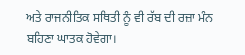ਅਤੇ ਰਾਜਨੀਤਿਕ ਸਥਿਤੀ ਨੂੰ ਵੀ ਰੱਬ ਦੀ ਰਜ਼ਾ ਮੰਨ ਬਹਿਣਾ ਘਾਤਕ ਹੋਵੇਗਾ।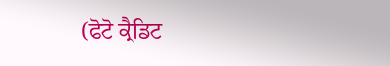(ਫੋਟੋ ਕ੍ਰੈਡਿਟ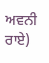ਅਵਨੀ ਰਾਏ)